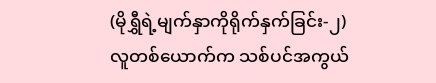(မိုရွှီရဲ့မျက်နှာကိုရိုက်နှက်ခြင်း-၂)
လူတစ်ယောက်က သစ်ပင်အကွယ်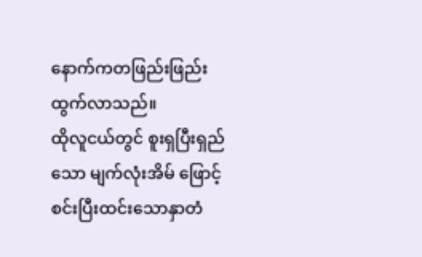နောက်ကတဖြည်းဖြည်းထွက်လာသည်။
ထိုလူငယ်တွင် စူးရှပြီးရှည်သော မျက်လုံးအိမ် ဖြောင့်စင်းပြီးထင်းသောနှာတံ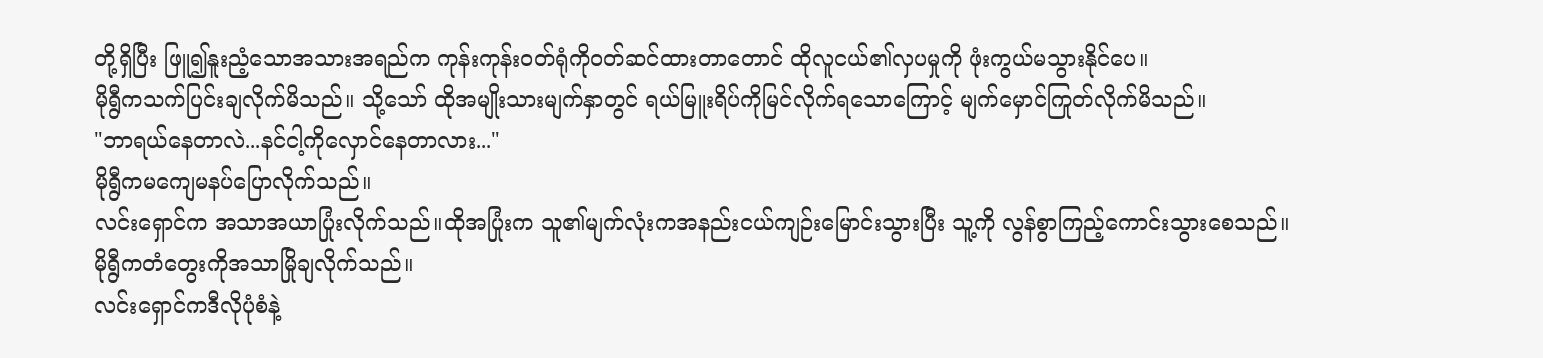တို့ရှိပြီး ဖြူ၍နူးညံ့သောအသားအရည်က ကုန်းကုန်း၀တ်ရုံကို၀တ်ဆင်ထားတာတောင် ထိုလူငယ်၏လှပမှုကို ဖုံးကွယ်မသွားနိုင်ပေ။
မိုရွီကသက်ပြင်းချလိုက်မိသည်။ သို့သော် ထိုအမျိုးသားမျက်နှာတွင် ရယ်မြူးရိပ်ကိုမြင်လိုက်ရသောကြောင့် မျက်မှောင်ကြုတ်လိုက်မိသည်။
"ဘာရယ်နေတာလဲ...နင်ငါ့ကိုလှောင်နေတာလား..."
မိုရွီကမကျေမနပ်ပြောလိုက်သည်။
လင်းရှောင်က အသာအယာပြုံးလိုက်သည်။ထိုအပြုံးက သူ၏မျက်လုံးကအနည်းငယ်ကျဉ်းမြောင်းသွားပြီး သူ့ကို လွန်စွာကြည့်ကောင်းသွားစေသည်။
မိုရွီကတံတွေးကိုအသာမြိုချလိုက်သည်။
လင်းရှောင်ကဒီလိုပုံစံနဲ့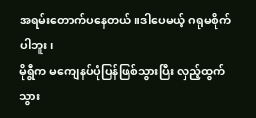အရမ်းတောက်ပနေတယ်။ဒါပေမယ့် ဂရုမစိုက်ပါဘူး၊
မိုရွီက မကျေနပ်ပုံပြန်ဖြစ်သွားပြီး လှည့်ထွက်သွား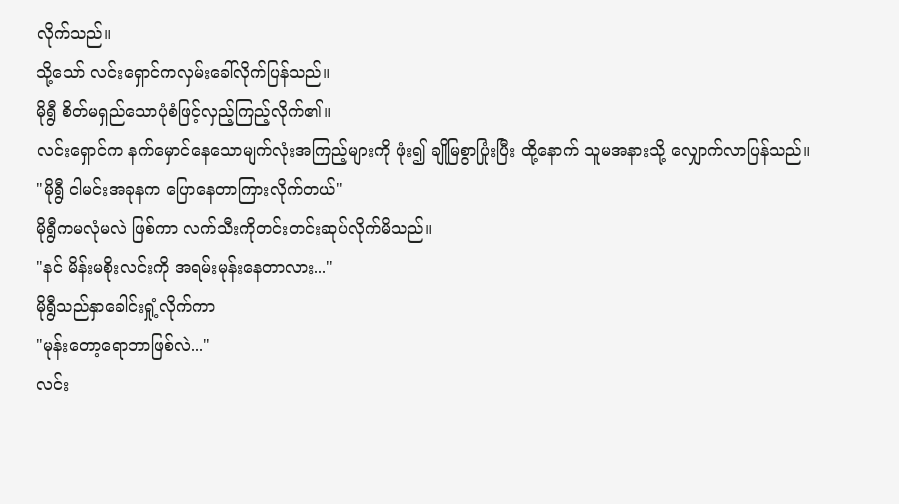လိုက်သည်။
သို့သော် လင်းရှောင်ကလှမ်းခေါ်လိုက်ပြန်သည်။
မိုရွီ စိတ်မရှည်သောပုံစံဖြင့်လှည့်ကြည့်လိုက်၏။
လင်းရှောင်က နက်မှောင်နေသောမျက်လုံးအကြည့်များကို ဖုံး၍ ချိုမြစွာပြုံးပြီး ထို့နောက် သူမအနားသို့ လျှောက်လာပြန်သည်။
"မိုရွီ ငါမင်းအခုနက ပြောနေတာကြားလိုက်တယ်"
မိုရွီကမလုံမလဲ ဖြစ်ကာ လက်သီးကိုတင်းတင်းဆုပ်လိုက်မိသည်။
"နင် မိန်းမစိုးလင်းကို အရမ်းမုန်းနေတာလား..."
မိုရွီသည်နှာခေါင်းရှုံ့လိုက်ကာ
"မုန်းတော့ရောဘာဖြစ်လဲ..."
လင်း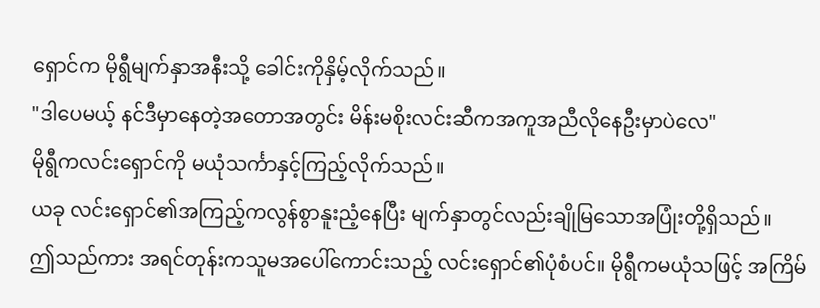ရှောင်က မိုရွီမျက်နှာအနီးသို့ ခေါင်းကိုနှိမ့်လိုက်သည်။
"ဒါပေမယ့် နင်ဒီမှာနေတဲ့အတောအတွင်း မိန်းမစိုးလင်းဆီကအကူအညီလိုနေဦးမှာပဲလေ"
မိုရွီကလင်းရှောင်ကို မယုံသင်္ကာနှင့်ကြည့်လိုက်သည်။
ယခု လင်းရှောင်၏အကြည့်ကလွန်စွာနူးညံ့နေပြီး မျက်နှာတွင်လည်းချိုမြသောအပြုံးတို့ရှိသည်။
ဤသည်ကား အရင်တုန်းကသူမအပေါ်ကောင်းသည့် လင်းရှောင်၏ပုံစံပင်။ မိုရွီကမယုံသဖြင့် အကြိမ်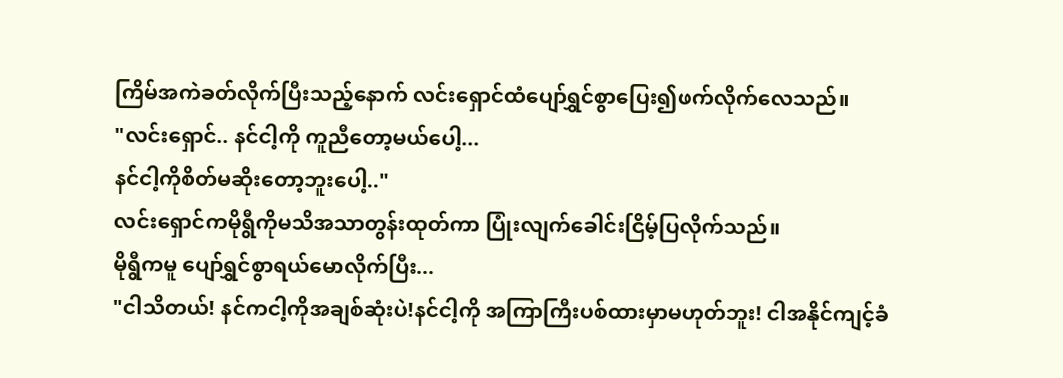ကြိမ်အကဲခတ်လိုက်ပြီးသည့်နောက် လင်းရှောင်ထံပျော်ရွှင်စွာပြေး၍ဖက်လိုက်လေသည်။
"လင်းရှောင်.. နင်ငါ့ကို ကူညီတော့မယ်ပေါ့...
နင်ငါ့ကိုစိတ်မဆိုးတော့ဘူးပေါ့.."
လင်းရှောင်ကမိုရွီကိုမသိအသာတွန်းထုတ်ကာ ပြုံးလျက်ခေါင်းငြိမ့်ပြလိုက်သည်။
မိုရွီကမူ ပျော်ရွှင်စွာရယ်မောလိုက်ပြီး...
"ငါသိတယ်! နင်ကငါ့ကိုအချစ်ဆုံးပဲ!နင်ငါ့ကို အကြာကြီးပစ်ထားမှာမဟုတ်ဘူး! ငါအနိုင်ကျင့်ခံ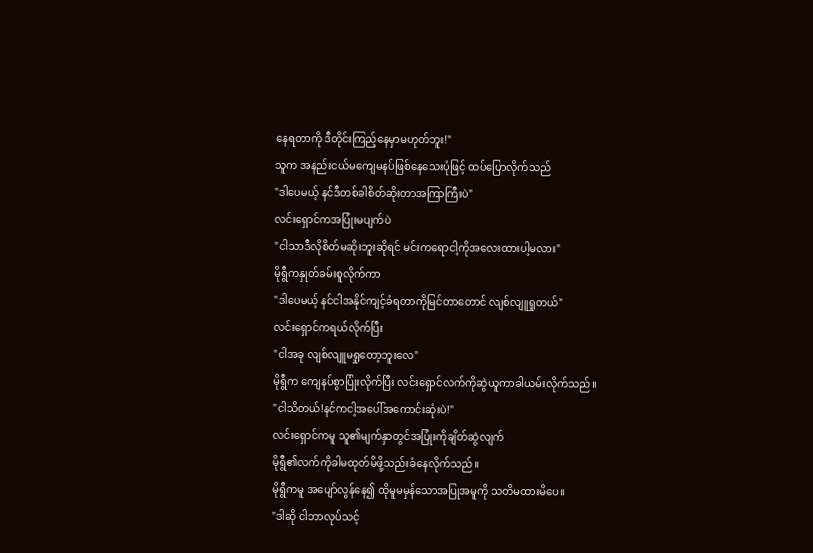နေရတာကို ဒီတိုင်းကြည့်နေမှာမဟုတ်ဘူး!"
သူက အနည်းငယ်မကျေမနပ်ဖြစ်နေသေးပုံဖြင့် ထပ်ပြောလိုက်သည်
"ဒါပေမယ့် နင်ဒီတစ်ခါစိတ်ဆိုးတာအကြာကြီးပဲ"
လင်းရှောင်ကအပြုံးမပျက်ပဲ
"ငါသာဒီလိုစိတ်မဆိုးဘူးဆိုရင် မင်းကရောငါ့ကိုအလေးထားပါ့မလား"
မိုရွီကနှုတ်ခမ်းစူလိုက်ကာ
"ဒါပေမယ့် နင်ငါအနိုင်ကျင့်ခံရတာကိုမြင်တာတောင် လျစ်လျူရှုတယ်"
လင်းရှောင်ကရယ်လိုက်ပြီး
"ငါအခု လျစ်လျူမရှုတော့ဘူးလေ"
မိုရွီက ကျေနပ်စွာပြုံးလိုက်ပြီး လင်းရှောင်လက်ကိုဆွဲယူကာခါယမ်းလိုက်သည်။
"ငါသိတယ်!နင်ကငါ့အပေါ်အကောင်းဆုံးပဲ!"
လင်းရှောင်ကမူ သူ၏မျက်နှာတွင်အပြုံးကိုချိတ်ဆွဲလျက်
မိုရွီ၏လက်ကိုခါမထုတ်မိဖို့သည်းခံနေလိုက်သည်။
မိုရွီကမူ အပျော်လွန်နေ၍ ထိုမူမမှန်သောအပြုအမူကို သတိမထားမိပေ။
"ဒါဆို ငါဘာလုပ်သင့်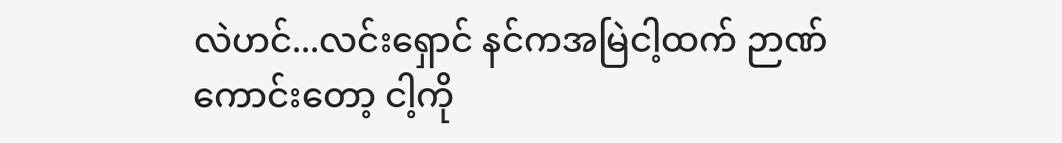လဲဟင်...လင်းရှောင် နင်ကအမြဲငါ့ထက် ဉာဏ်ကောင်းတော့ ငါ့ကို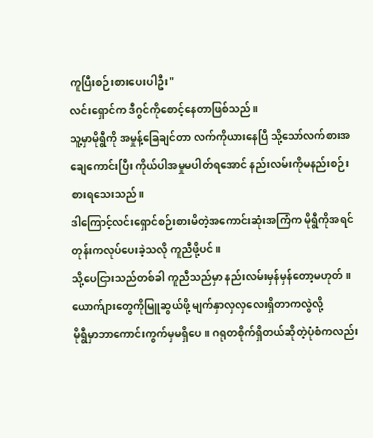ကူပြီးစဉ်းစားပေးပါဦး"
လင်းရှောင်က ဒီဂွင်ကိုစောင့်နေတာဖြစ်သည်။
သူ့မှာမိုရွီကို အမှုန့်ခြေချင်တာ လက်ကိုယားနေပြီ သို့သော်လက်စားအချေကောင်းပြီး ကိုယ်ပါအမှုမပါတ်ရအောင် နည်းလမ်းကိုမနည်းစဉ်းစားရသေးသည်။
ဒါကြောင့်လင်းရှောင်စဉ်းစားမိတဲ့အကောင်းဆုံးအကြံက မိုရွီကိုအရင်တုန်းကလုပ်ပေးခဲ့သလို ကူညီဖို့ပင်။
သို့ပေငြားသည်တစ်ခါ ကူညီသည်မှာ နည်းလမ်းမှန်မှန်တော့မဟုတ်။
ယောက်ျားတွေကိုမြူဆွယ်ဖို့ မျက်နှာလှလှလေးရှိတာကလွဲလို့
မိုရွီမှာဘာကောင်းကွက်မှမရှိပေ။ ဂရုတစိုက်ရှိတယ်ဆိုတဲ့ပုံစံကလည်း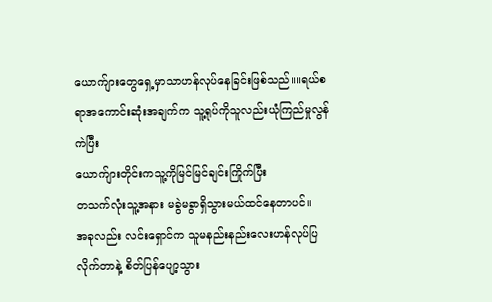ယောက်ျားတွေရှေ့မှာသာဟန်လုပ်နေခြင်းဖြစ်သည်။။ရယ်စရာအကောင်းဆုံးအချက်က သူ့ရုပ်ကိုသူလည်းယုံကြည်မှုလွန်ကဲပြီး
ယောက်ျားတိုင်းကသူ့ကိုမြင်မြင်ချင်းကြိုက်ပြီး
တသက်လုံးသူ့အနား မခွဲမခွာရှိသွားမယ်ထင်နေတာပင်။
အခုလည်း လင်းရှောင်က သူမနည်းနည်းလေးဟန်လုပ်ပြလိုက်တာနဲ့ စိတ်ပြန်ပျော့သွား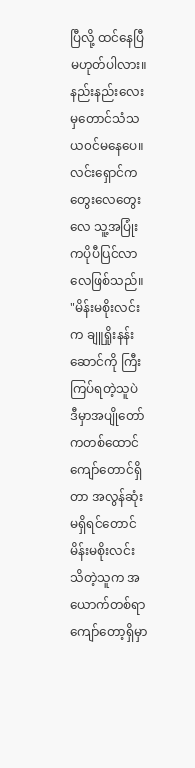ပြီလို့ ထင်နေပြီမဟုတ်ပါလား။
နည်းနည်းလေးမှတောင်သံသယ၀င်မနေပေ။
လင်းရှောင်က တွေးလေတွေးလေ သူ့အပြုံးကပိုပီပြင်လာလေဖြစ်သည်။
"မိန်းမစိုးလင်းက ချူရှိုးနန်းဆောင်ကို ကြီးကြပ်ရတဲ့သူပဲ
ဒီမှာအပျိုတော်ကတစ်ထောင်ကျော်တောင်ရှိတာ အလွန်ဆုံးမရှိရင်တောင် မိန်းမစိုးလင်းသိတဲ့သူက အယောက်တစ်ရာကျော်တော့ရှိမှာ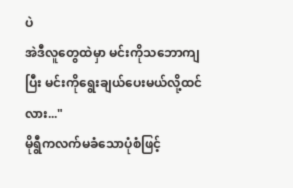ပဲ
အဲဒီလူတွေထဲမှာ မင်းကိုသဘောကျပြီး မင်းကိုရွေးချယ်ပေးမယ်လို့ထင်လား..."
မိုရွီကလက်မခံသောပုံစံဖြင့်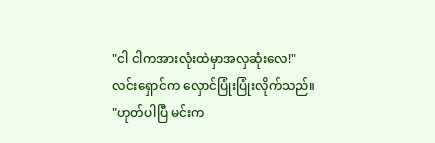"ငါ ငါကအားလုံးထဲမှာအလှဆုံးလေ!"
လင်းရှောင်က လှောင်ပြုံးပြုံးလိုက်သည်။
"ဟုတ်ပါပြီ မင်းက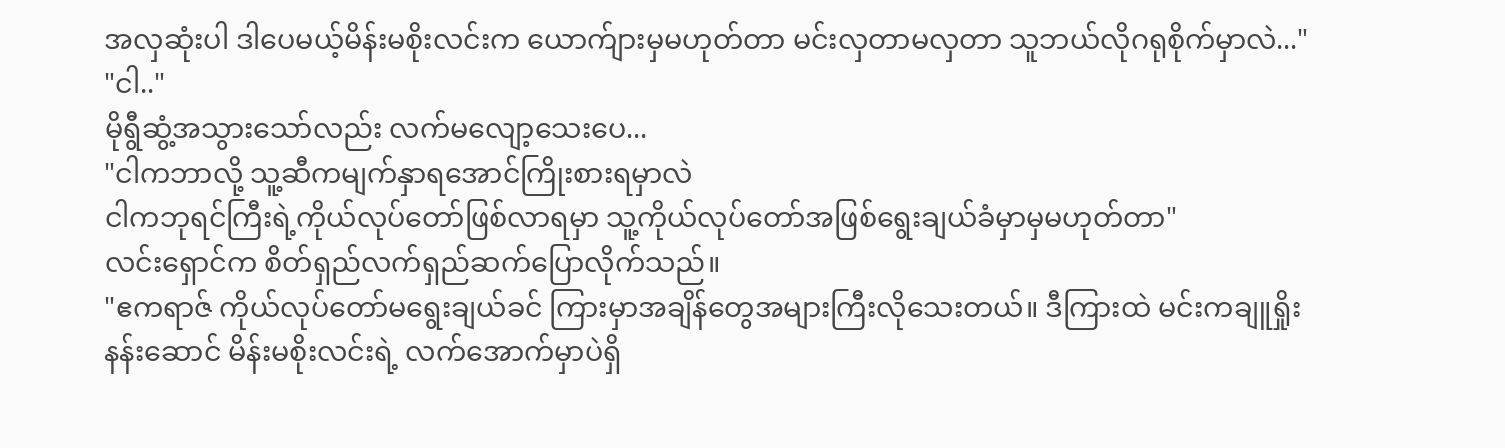အလှဆုံးပါ ဒါပေမယ့်မိန်းမစိုးလင်းက ယောက်ျားမှမဟုတ်တာ မင်းလှတာမလှတာ သူဘယ်လိုဂရုစိုက်မှာလဲ..."
"ငါ.."
မိုရွီဆွံ့အသွားသော်လည်း လက်မလျော့သေးပေ...
"ငါကဘာလို့ သူ့ဆီကမျက်နှာရအောင်ကြိုးစားရမှာလဲ
ငါကဘုရင်ကြီးရဲ့ကိုယ်လုပ်တော်ဖြစ်လာရမှာ သူ့ကိုယ်လုပ်တော်အဖြစ်ရွေးချယ်ခံမှာမှမဟုတ်တာ"
လင်းရှောင်က စိတ်ရှည်လက်ရှည်ဆက်ပြောလိုက်သည်။
"ဧကရာဇ် ကိုယ်လုပ်တော်မရွေးချယ်ခင် ကြားမှာအချိန်တွေအများကြီးလိုသေးတယ်။ ဒီကြားထဲ မင်းကချူရှိုးနန်းဆောင် မိန်းမစိုးလင်းရဲ့ လက်အောက်မှာပဲရှိ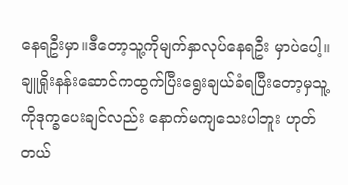နေရဦးမှာ။ဒီတော့သူ့ကိုမျက်နှာလုပ်နေရဦး မှာပဲပေါ့။ ချူရှိုးနန်းဆောင်ကထွက်ပြီးရွေးချယ်ခံရပြီးတော့မှသူ့ကိုဒုက္ခပေးချင်လည်း နောက်မကျသေးပါဘူး ဟုတ်တယ်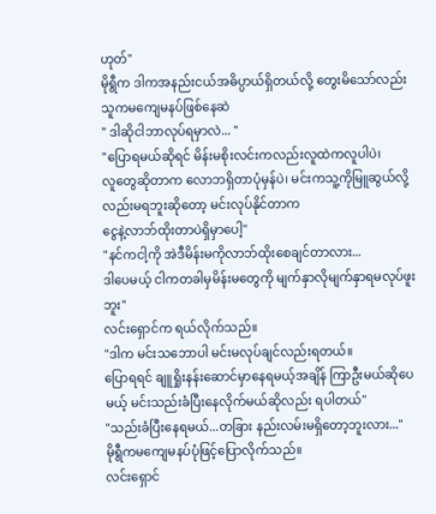ဟုတ်"
မိုရွီက ဒါကအနည်းငယ်အဓိပ္ပာယ်ရှိတယ်လို့ တွေးမိသော်လည်း သူကမကျေမနပ်ဖြစ်နေဆဲ
" ဒါဆိုငါဘာလုပ်ရမှာလဲ... "
"ပြောရမယ်ဆိုရင် မိန်းမစိုးလင်းကလည်းလူထဲကလူပါပဲ၊
လူတွေဆိုတာက လောဘရှိတာပုံမှန်ပဲ၊ မင်းကသူ့ကိုမြူဆွယ်လို့လည်းမရဘူးဆိုတော့ မင်းလုပ်နိုင်တာက
ငွေနဲ့လာဘ်ထိုးတာပဲရှိမှာပေါ့"
"နင်ကငါ့ကို အဲဒီမိန်းမကိုလာဘ်ထိုးစေချင်တာလား...
ဒါပေမယ့် ငါကတခါမှမိန်းမတွေကို မျက်နှာလိုမျက်နှာရမလုပ်ဖူးဘူး"
လင်းရှောင်က ရယ်လိုက်သည်။
"ဒါက မင်းသဘောပါ မင်းမလုပ်ချင်လည်းရတယ်။
ပြောရရင် ချူရှိုးနန်းဆောင်မှာနေရမယ့်အချိန် ကြာဦးမယ်ဆိုပေမယ့် မင်းသည်းခံပြီးနေလိုက်မယ်ဆိုလည်း ရပါတယ်"
"သည်းခံပြီးနေရမယ်...တခြား နည်းလမ်းမရှိတော့ဘူးလား..."
မိုရွီကမကျေမနပ်ပုံဖြင့်ပြောလိုက်သည်။
လင်းရှောင်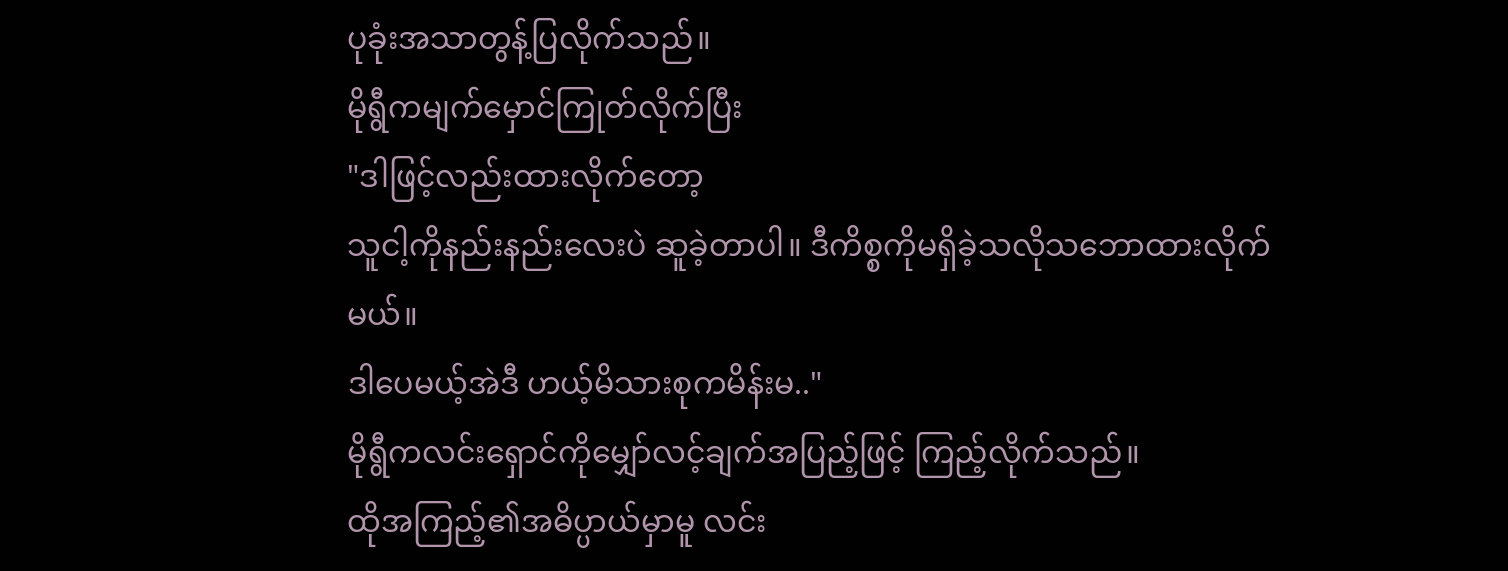ပုခုံးအသာတွန့်ပြလိုက်သည်။
မိုရွီကမျက်မှောင်ကြုတ်လိုက်ပြီး
"ဒါဖြင့်လည်းထားလိုက်တော့
သူငါ့ကိုနည်းနည်းလေးပဲ ဆူခဲ့တာပါ။ ဒီကိစ္စကိုမရှိခဲ့သလိုသဘောထားလိုက်မယ်။
ဒါပေမယ့်အဲဒီ ဟယ့်မိသားစုကမိန်းမ.."
မိုရွီကလင်းရှောင်ကိုမျှော်လင့်ချက်အပြည့်ဖြင့် ကြည့်လိုက်သည်။
ထိုအကြည့်၏အဓိပ္ပာယ်မှာမူ လင်း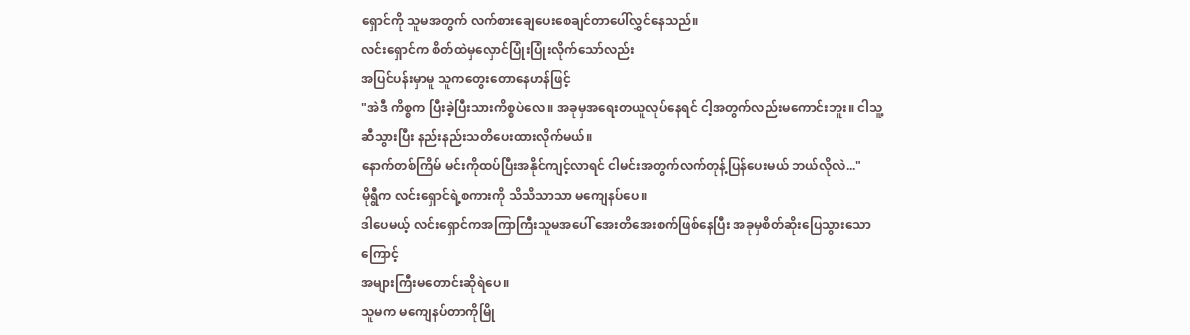ရှောင်ကို သူမအတွက် လက်စားချေပေးစေချင်တာပေါ်လွှင်နေသည်။
လင်းရှောင်က စိတ်ထဲမှလှောင်ပြုံးပြုံးလိုက်သော်လည်း
အပြင်ပန်းမှာမူ သူကတွေးတောနေဟန်ဖြင့်
"အဲဒီ ကိစ္စက ပြီးခဲ့ပြီးသားကိစ္စပဲလေ။ အခုမှအရေးတယူလုပ်နေရင် ငါ့အတွက်လည်းမကောင်းဘူး။ ငါသူ့ဆီသွားပြီး နည်းနည်းသတိပေးထားလိုက်မယ်။
နောက်တစ်ကြိမ် မင်းကိုထပ်ပြီးအနိုင်ကျင့်လာရင် ငါမင်းအတွက်လက်တုန့်ပြန်ပေးမယ် ဘယ်လိုလဲ..."
မိုရွီက လင်းရှောင်ရဲ့စကားကို သိသိသာသာ မကျေနပ်ပေ။
ဒါပေမယ့် လင်းရှောင်ကအကြာကြီးသူမအပေါ် အေးတိအေးစက်ဖြစ်နေပြီး အခုမှစိတ်ဆိုးပြေသွားသောကြောင့်
အများကြီးမတောင်းဆိုရဲပေ။
သူမက မကျေနပ်တာကိုမြို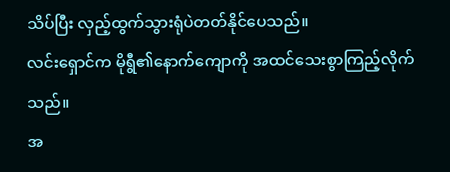သိပ်ပြီး လှည့်ထွက်သွားရုံပဲတတ်နိုင်ပေသည်။
လင်းရှောင်က မိုရွီ၏နောက်ကျောကို အထင်သေးစွာကြည့်လိုက်သည်။
အ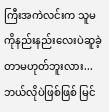ကြီးအကဲလင်းက သူမကိုနည်းနည်းလေးပဲဆူခဲ့တာမဟုတ်ဘူးလား...
ဘယ်လိုပဲဖြစ်ဖြစ် မြင်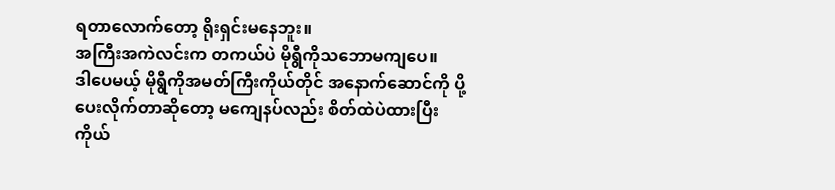ရတာလောက်တော့ ရိုးရှင်းမနေဘူး။
အကြီးအကဲလင်းက တကယ်ပဲ မိုရွီကိုသဘောမကျပေ။
ဒါပေမယ့် မိုရွီကိုအမတ်ကြီးကိုယ်တိုင် အနောက်ဆောင်ကို ပို့ပေးလိုက်တာဆိုတော့ မကျေနပ်လည်း စိတ်ထဲပဲထားပြီး
ကိုယ်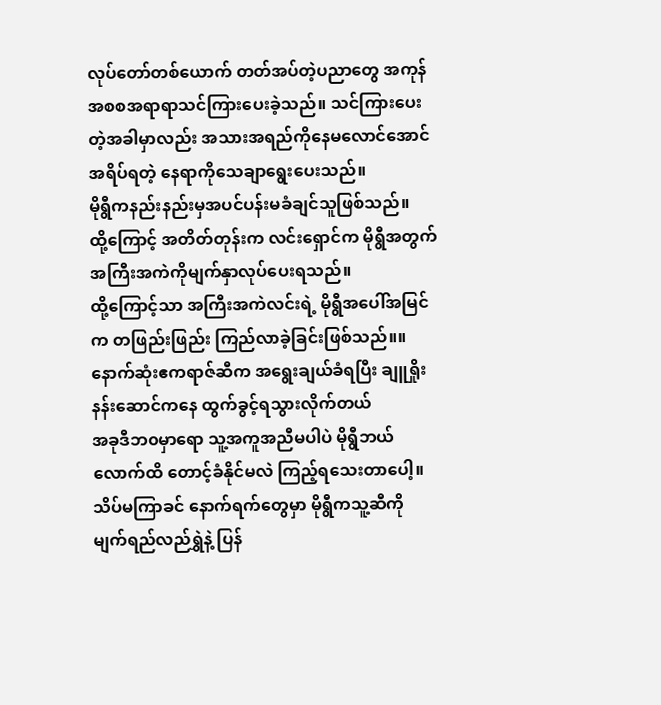လုပ်တော်တစ်ယောက် တတ်အပ်တဲ့ပညာတွေ အကုန်အစစအရာရာသင်ကြားပေးခဲ့သည်။ သင်ကြားပေးတဲ့အခါမှာလည်း အသားအရည်ကိုနေမလောင်အောင် အရိပ်ရတဲ့ နေရာကိုသေချာရွေးပေးသည်။
မိုရွီကနည်းနည်းမှအပင်ပန်းမခံချင်သူဖြစ်သည်။
ထို့ကြောင့် အတိတ်တုန်းက လင်းရှောင်က မိုရွီအတွက် အကြီးအကဲကိုမျက်နှာလုပ်ပေးရသည်။
ထို့ကြောင့်သာ အကြီးအကဲလင်းရဲ့ မိုရွီအပေါ်အမြင်က တဖြည်းဖြည်း ကြည်လာခဲ့ခြင်းဖြစ်သည်။။ နောက်ဆုံးဧကရာဇ်ဆီက အရွေးချယ်ခံရပြီး ချူရှိုးနန်းဆောင်ကနေ ထွက်ခွင့်ရသွားလိုက်တယ်
အခုဒီဘ၀မှာရော သူ့အကူအညီမပါပဲ မိုရွီဘယ်လောက်ထိ တောင့်ခံနိုင်မလဲ ကြည့်ရသေးတာပေါ့။
သိပ်မကြာခင် နောက်ရက်တွေမှာ မိုရွီကသူ့ဆီကို မျက်ရည်လည်ရွှဲနဲ့ ပြန်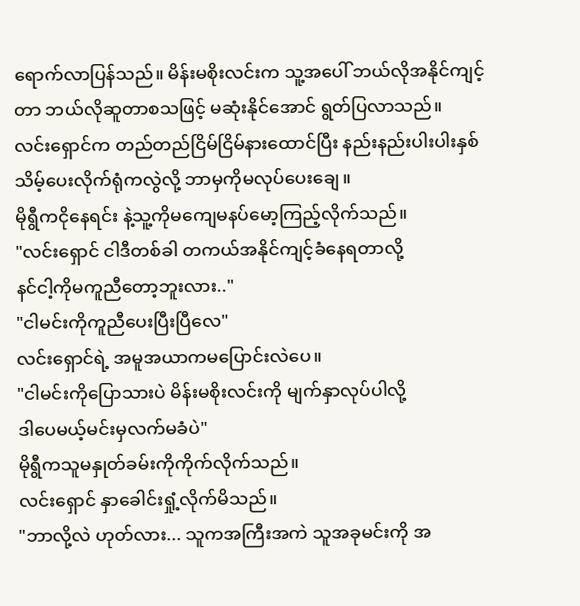ရောက်လာပြန်သည်။ မိန်းမစိုးလင်းက သူ့အပေါ် ဘယ်လိုအနိုင်ကျင့်တာ ဘယ်လိုဆူတာစသဖြင့် မဆုံးနိုင်အောင် ရွတ်ပြလာသည်။
လင်းရှောင်က တည်တည်ငြိမ်ငြိမ်နားထောင်ပြီး နည်းနည်းပါးပါးနှစ်သိမ့်ပေးလိုက်ရုံကလွဲလို့ ဘာမှကိုမလုပ်ပေးချေ။
မိုရွီကငိုနေရင်း နဲ့သူ့ကိုမကျေမနပ်မော့ကြည့်လိုက်သည်။
"လင်းရှောင် ငါဒီတစ်ခါ တကယ်အနိုင်ကျင့်ခံနေရတာလို့
နင်ငါ့ကိုမကူညီတော့ဘူးလား.."
"ငါမင်းကိုကူညီပေးပြီးပြီလေ"
လင်းရှောင်ရဲ့ အမူအယာကမပြောင်းလဲပေ။
"ငါမင်းကိုပြောသားပဲ မိန်းမစိုးလင်းကို မျက်နှာလုပ်ပါလို့
ဒါပေမယ့်မင်းမှလက်မခံပဲ"
မိုရွီကသူမနှုတ်ခမ်းကိုကိုက်လိုက်သည်။
လင်းရှောင် နှာခေါင်းရှုံ့လိုက်မိသည်။
"ဘာလို့လဲ ဟုတ်လား... သူကအကြီးအကဲ သူအခုမင်းကို အ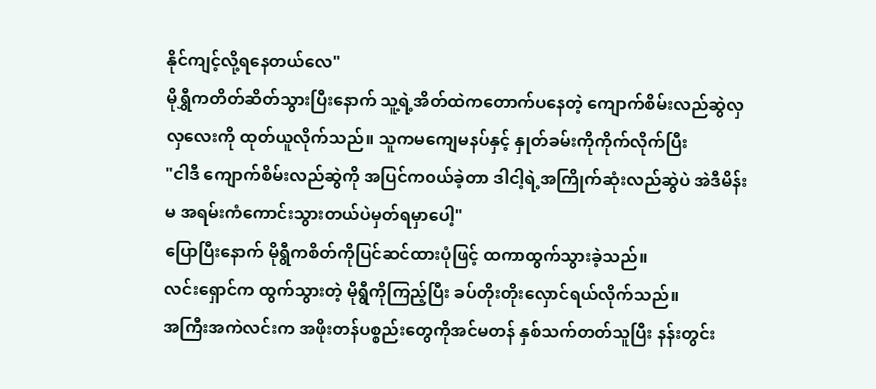နိုင်ကျင့်လို့ရနေတယ်လေ"
မိုရွှီကတိတ်ဆိတ်သွားပြီးနောက် သူ့ရဲ့အိတ်ထဲကတောက်ပနေတဲ့ ကျောက်စိမ်းလည်ဆွဲလှလှလေးကို ထုတ်ယူလိုက်သည်။ သူကမကျေမနပ်နှင့် နှုတ်ခမ်းကိုကိုက်လိုက်ပြီး
"ငါဒီ ကျောက်စိမ်းလည်ဆွဲကို အပြင်က၀ယ်ခဲ့တာ ဒါငါ့ရဲ့အကြိုက်ဆုံးလည်ဆွဲပဲ အဲဒီမိန်းမ အရမ်းကံကောင်းသွားတယ်ပဲမှတ်ရမှာပေါ့"
ပြောပြီးနောက် မိုရွီကစိတ်ကိုပြင်ဆင်ထားပုံဖြင့် ထကာထွက်သွားခဲ့သည်။
လင်းရှောင်က ထွက်သွားတဲ့ မိုရွီကိုကြည့်ပြီး ခပ်တိုးတိုးလှောင်ရယ်လိုက်သည်။
အကြီးအကဲလင်းက အဖိုးတန်ပစ္စည်းတွေကိုအင်မတန် နှစ်သက်တတ်သူပြီး နန်းတွင်း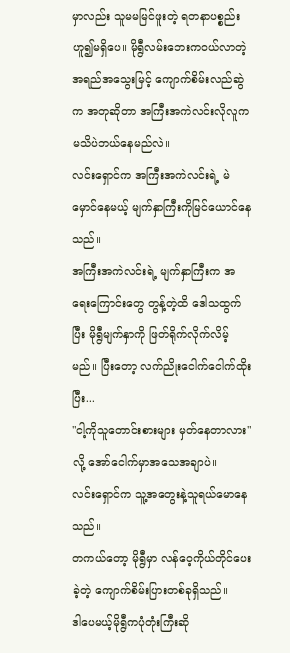မှာလည်း သူမမမြင်ဖူးတဲ့ ရတနာပစ္စည်းဟူ၍မရှိပေ။ မိုရွီလမ်းဘေးက၀ယ်လာတဲ့ အရည်အသွေးမြင့် ကျောက်စိမ်းလည်ဆွဲက အတုဆိုတာ အကြီးအကဲလင်းလိုလူက မသိပဲဘယ်နေမည်လဲ။
လင်းရှောင်က အကြီးအကဲလင်းရဲ့ မဲမှောင်နေမယ့် မျက်နှာကြီးကိုမြင်ယောင်နေသည်။
အကြီးအကဲလင်းရဲ့ မျက်နှာကြီးက အရေးကြောင်းတွေ တွန့်တဲ့ထိ ဒေါသထွက်ပြီး မိုရွီမျက်နှာကို ဖြတ်ရိုက်လိုက်လိမ့်မည်။ ပြီးတော့ လက်ညိုးငေါက်ငေါက်ထိုးပြီး...
"ငါ့ကိုသူတောင်းစားများ မှတ်နေတာလား"လို့ အော်ငေါက်မှာအသေအချာပဲ။
လင်းရှောင်က သူ့အတွေးနဲ့သူရယ်မောနေသည်။
တကယ်တော့ မိုရွီမှာ လန်ဝေ့ကိုယ်တိုင်ပေးခဲ့တဲ့ ကျောက်စိမ်းပြားတစ်ခုရှိသည်။
ဒါပေမယ့်မိုရွီကပုံတုံးကြီးဆို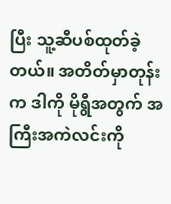ပြီး သူ့ဆီပစ်ထုတ်ခဲ့တယ်။ အတိတ်မှာတုန်းက ဒါကို မိုရွီအတွက် အကြီးအကဲလင်းကို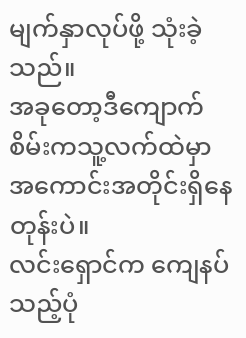မျက်နှာလုပ်ဖို့ သုံးခဲ့သည်။
အခုတော့ဒီကျောက်စိမ်းကသူ့လက်ထဲမှာ အကောင်းအတိုင်းရှိနေတုန်းပဲ။
လင်းရှောင်က ကျေနပ်သည့်ပုံ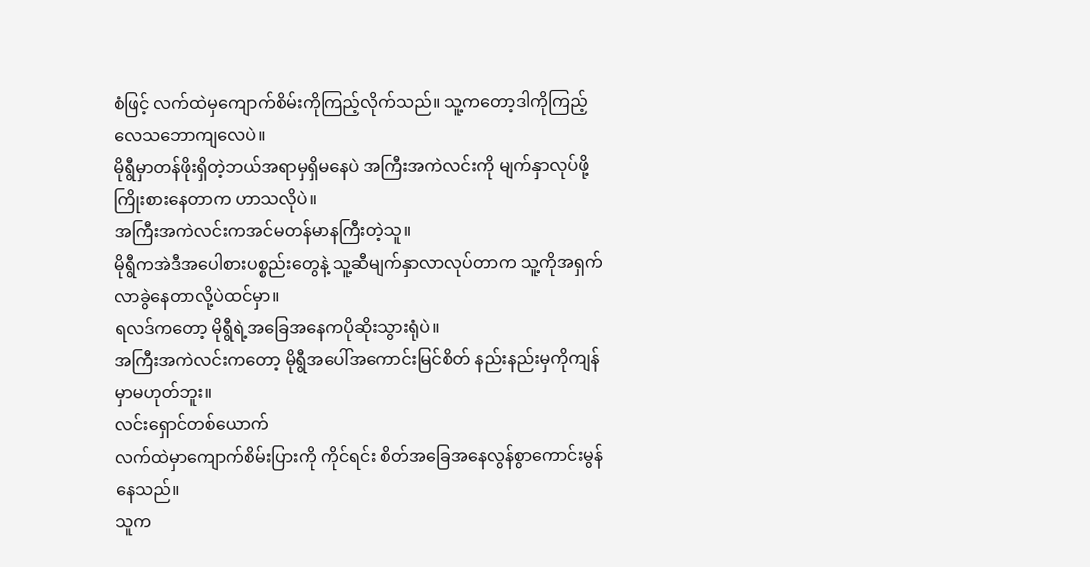စံဖြင့် လက်ထဲမှကျောက်စိမ်းကိုကြည့်လိုက်သည်။ သူ့ကတော့ဒါကိုကြည့်လေသဘောကျလေပဲ။
မိုရွီမှာတန်ဖိုးရှိတဲ့ဘယ်အရာမှရှိမနေပဲ အကြီးအကဲလင်းကို မျက်နှာလုပ်ဖို့ကြိုးစားနေတာက ဟာသလိုပဲ။
အကြီးအကဲလင်းကအင်မတန်မာနကြီးတဲ့သူ။
မိုရွီကအဲဒီအပေါစားပစ္စည်းတွေနဲ့ သူ့ဆီမျက်နှာလာလုပ်တာက သူ့ကိုအရှက်လာခွဲနေတာလို့ပဲထင်မှာ။
ရလဒ်ကတော့ မိုရွီရဲ့အခြေအနေကပိုဆိုးသွားရုံပဲ။
အကြီးအကဲလင်းကတော့ မိုရွီအပေါ်အကောင်းမြင်စိတ် နည်းနည်းမှကိုကျန်မှာမဟုတ်ဘူး။
လင်းရှောင်တစ်ယောက်
လက်ထဲမှာကျောက်စိမ်းပြားကို ကိုင်ရင်း စိတ်အခြေအနေလွန်စွာကောင်းမွန်နေသည်။
သူက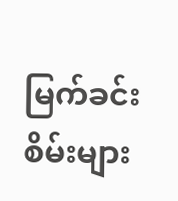မြက်ခင်းစိမ်းများ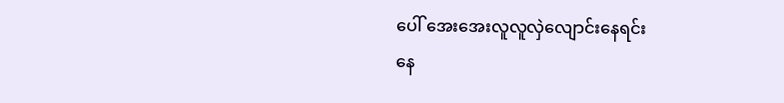ပေါ် အေးအေးလူလူလှဲလျောင်းနေရင်း
နေ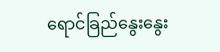ရောင်ခြည်နွေးနွေး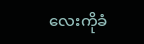လေးကိုခံ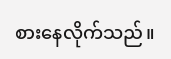စားနေလိုက်သည်။